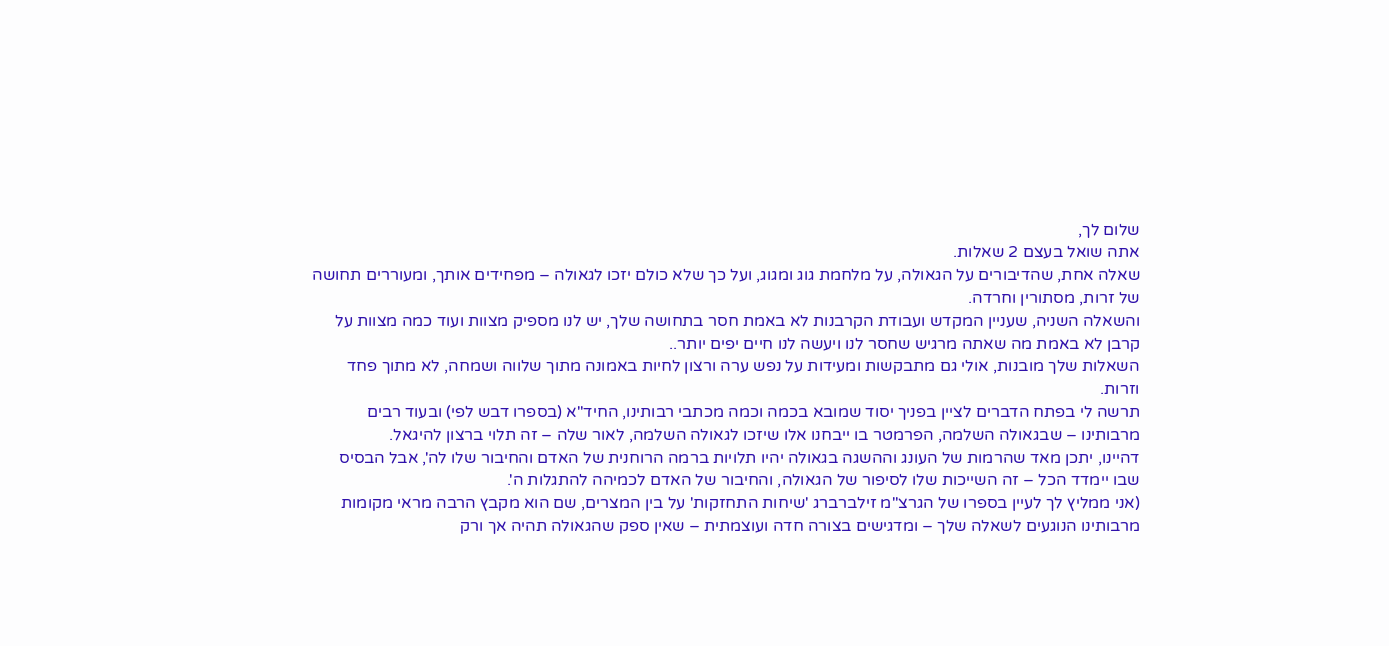שלום לך,
אתה שואל בעצם 2 שאלות.
שאלה אחת, שהדיבורים על הגאולה, על מלחמת גוג ומגוג, ועל כך שלא כולם יזכו לגאולה – מפחידים אותך, ומעוררים תחושה של זרות, מסתורין וחרדה.
והשאלה השניה, שעניין המקדש ועבודת הקרבנות לא באמת חסר בתחושה שלך, יש לנו מספיק מצוות ועוד כמה מצוות על קרבן לא באמת מה שאתה מרגיש שחסר לנו ויעשה לנו חיים יפים יותר..
השאלות שלך מובנות, אולי גם מתבקשות ומעידות על נפש ערה ורצון לחיות באמונה מתוך שלווה ושמחה, לא מתוך פחד וזרות.
תרשה לי בפתח הדברים לציין בפניך יסוד שמובא בכמה וכמה מכתבי רבותינו, החיד"א (בספרו דבש לפי) ובעוד רבים מרבותינו – שבגאולה השלמה, הפרמטר בו ייבחנו אלו שיזכו לגאולה השלמה, לאור שלה – זה תלוי ברצון להיגאל.
דהיינו, יתכן מאד שהרמות של העונג וההשגה בגאולה יהיו תלויות ברמה הרוחנית של האדם והחיבור שלו לה', אבל הבסיס שבו יימדד הכל – זה השייכות שלו לסיפור של הגאולה, והחיבור של האדם לכמיהה להתגלות ה'.
(אני ממליץ לך לעיין בספרו של הגרצ"מ זילברברג 'שיחות התחזקות' על בין המצרים, שם הוא מקבץ הרבה מראי מקומות מרבותינו הנוגעים לשאלה שלך – ומדגישים בצורה חדה ועוצמתית – שאין ספק שהגאולה תהיה אך ורק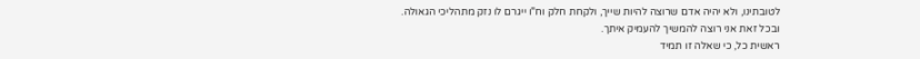לטובתינו, ולא יהיה אדם שרוצה להיות שייך, ולקחת חלק וח"ו ייגרם לו נזק מתהליכי הגאולה.
ובכל זאת אני רוצה להמשיך להעמיק איתך.
ראשית כל, כי שאלה זו תמיד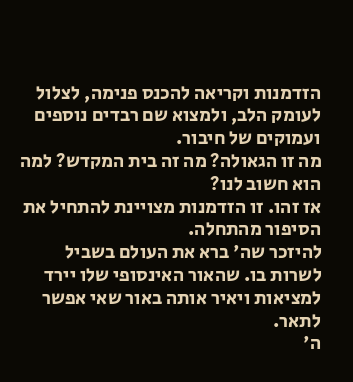הזדמנות וקריאה להכנס פנימה, לצלול לעומק הלב, ולמצוא שם רבדים נוספים ועמוקים של חיבור.
מה זו הגאולה? מה זה בית המקדש? למה הוא חשוב לנו?
אז זהו. זו הזדמנות מצויינת להתחיל את הסיפור מהתחלה.
להיזכר שה' ברא את העולם בשביל לשרות בו. שהאור האינסופי שלו יירד למציאות ויאיר אותה באור שאי אפשר לתאר.
ה'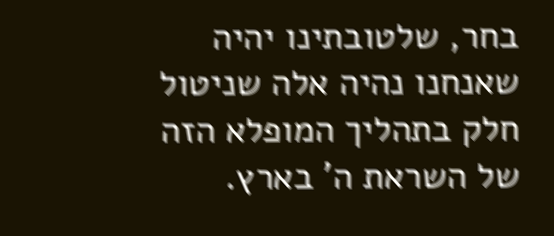בחר, שלטובתינו יהיה שאנחנו נהיה אלה שניטול חלק בתהליך המופלא הזה של השראת ה' בארץ.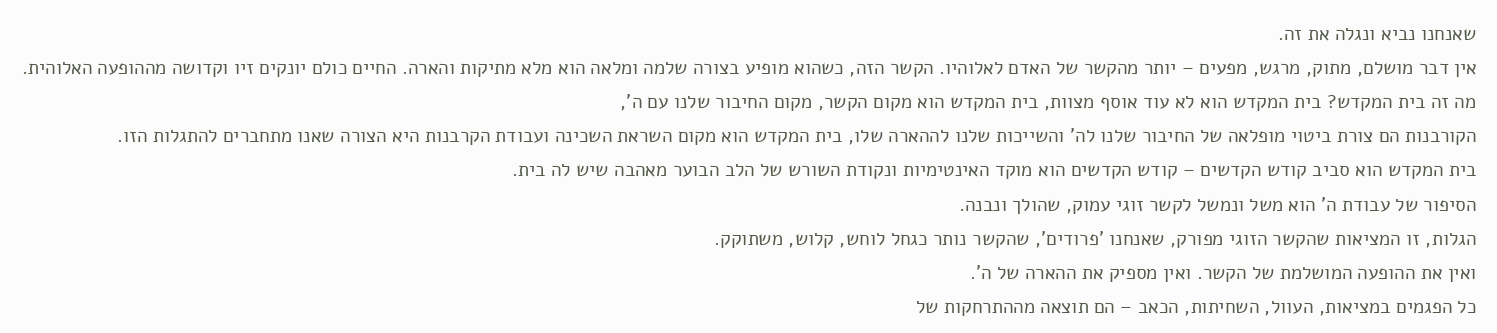שאנחנו נביא ונגלה את זה.
אין דבר מושלם, מתוק, מרגש, מפעים – יותר מהקשר של האדם לאלוהיו. הקשר הזה, כשהוא מופיע בצורה שלמה ומלאה הוא מלא מתיקות והארה. החיים כולם יונקים זיו וקדושה מההופעה האלוהית.
מה זה בית המקדש? בית המקדש הוא לא עוד אוסף מצוות, בית המקדש הוא מקום הקשר, מקום החיבור שלנו עם ה',
הקורבנות הם צורת ביטוי מופלאה של החיבור שלנו לה' והשייכות שלנו לההארה שלו, בית המקדש הוא מקום השראת השכינה ועבודת הקרבנות היא הצורה שאנו מתחברים להתגלות הזו.
בית המקדש הוא סביב קודש הקדשים – קודש הקדשים הוא מוקד האינטימיות ונקודת השורש של הלב הבוער מאהבה שיש לה בית.
הסיפור של עבודת ה' הוא משל ונמשל לקשר זוגי עמוק, שהולך ונבנה.
הגלות, זו המציאות שהקשר הזוגי מפורק, שאנחנו 'פרודים', שהקשר נותר כגחל לוחש, קלוש, משתוקק.
ואין את ההופעה המושלמת של הקשר. ואין מספיק את ההארה של ה'.
כל הפגמים במציאות, העוול, השחיתות, הכאב – הם תוצאה מההתרחקות של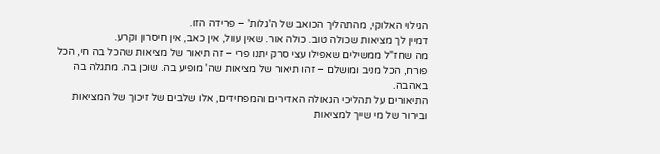הגילוי האלוקי, מהתהליך הכואב של ה'גלות' – פרידה הזו.
דמיין לך מציאות שכולה טוב. כולה אור. שאין עוול, אין כאב, אין חיסרון וקרע.
מה שחז"ל ממשילים שאפילו עצי סרק יתנו פרי – זה תיאור של מציאות שהכל בה חי, הכל פורח, הכל מניב ומושלם – זהו תיאור של מציאות שה' מופיע בה. שוכן בה. מתגלה בה באהבה.
התיאורים על תהליכי הגאולה האדירים והמפחידים, אלו שלבים של זיכוך של המציאות ובירור של מי שייך למציאות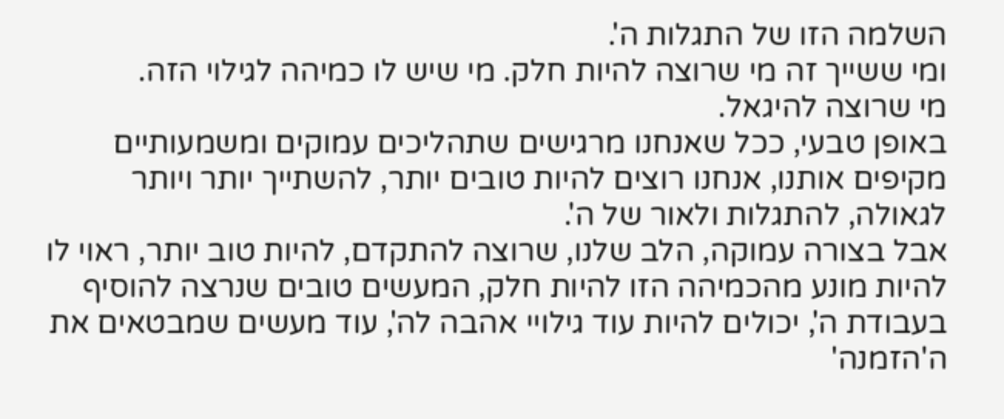השלמה הזו של התגלות ה'.
ומי ששייך זה מי שרוצה להיות חלק. מי שיש לו כמיהה לגילוי הזה.
מי שרוצה להיגאל.
באופן טבעי, ככל שאנחנו מרגישים שתהליכים עמוקים ומשמעותיים מקיפים אותנו, אנחנו רוצים להיות טובים יותר, להשתייך יותר ויותר לגאולה, להתגלות ולאור של ה'.
אבל בצורה עמוקה, הלב שלנו, שרוצה להתקדם, להיות טוב יותר, ראוי לו להיות מונע מהכמיהה הזו להיות חלק, המעשים טובים שנרצה להוסיף בעבודת ה', יכולים להיות עוד גילויי אהבה לה', עוד מעשים שמבטאים את ה'הזמנה'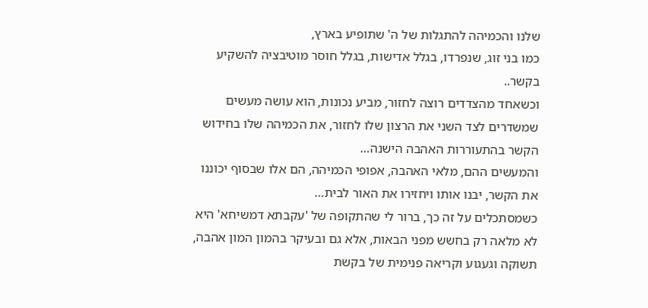שלנו והכמיהה להתגלות של ה' שתופיע בארץ,
כמו בני זוג, שנפרדו, בגלל אדישות, בגלל חוסר מוטיבציה להשקיע בקשר..
וכשאחד מהצדדים רוצה לחזור, מביע נכונות, הוא עושה מעשים שמשדרים לצד השני את הרצון שלו לחזור, את הכמיהה שלו בחידוש הקשר בהתעוררות האהבה הישנה…
והמעשים ההם, מלאי האהבה, אפופי הכמיהה, הם אלו שבסוף יכוננו את הקשר, יבנו אותו ויחזירו את האור לבית…
כשמסתכלים על זה כך, ברור לי שהתקופה של 'עקבתא דמשיחא' היא לא מלאה רק בחשש מפני הבאות, אלא גם ובעיקר בהמון המון אהבה, תשוקה וגעגוע וקריאה פנימית של בקשת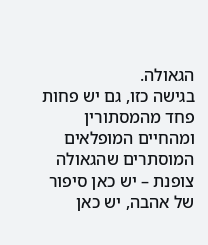הגאולה.
בגישה כזו, גם יש פחות פחד מהמסתורין ומהחיים המופלאים המוסתרים שהגאולה צופנת – יש כאן סיפור של אהבה, יש כאן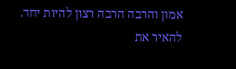אמון והרבה הרבה רצון להיות יחד. להאיר את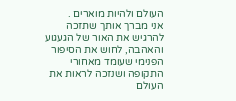העולם ולהיות מוארים .
אני מברך אותך שתזכה להרגיש את האור של הגעגוע והאהבה, לחוש את הסיפור הפנימי שעומד מאחורי התקופה ושנזכה לראות את העולם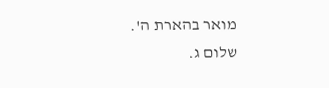מואר בהארת ה'.
שלום ג.